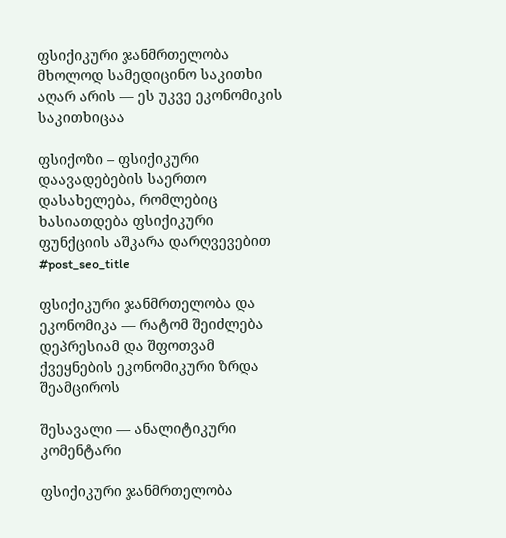ფსიქიკური ჯანმრთელობა მხოლოდ სამედიცინო საკითხი აღარ არის — ეს უკვე ეკონომიკის საკითხიცაა

ფსიქოზი – ფსიქიკური დაავადებების საერთო დასახელება, რომლებიც ხასიათდება ფსიქიკური ფუნქციის აშკარა დარღვევებით
#post_seo_title

ფსიქიკური ჯანმრთელობა და ეკონომიკა — რატომ შეიძლება დეპრესიამ და შფოთვამ ქვეყნების ეკონომიკური ზრდა შეამციროს

შესავალი — ანალიტიკური კომენტარი

ფსიქიკური ჯანმრთელობა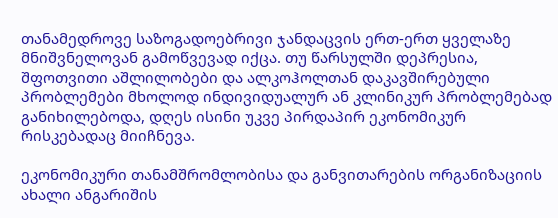თანამედროვე საზოგადოებრივი ჯანდაცვის ერთ-ერთ ყველაზე მნიშვნელოვან გამოწვევად იქცა. თუ წარსულში დეპრესია, შფოთვითი აშლილობები და ალკოჰოლთან დაკავშირებული პრობლემები მხოლოდ ინდივიდუალურ ან კლინიკურ პრობლემებად განიხილებოდა, დღეს ისინი უკვე პირდაპირ ეკონომიკურ რისკებადაც მიიჩნევა.

ეკონომიკური თანამშრომლობისა და განვითარების ორგანიზაციის ახალი ანგარიშის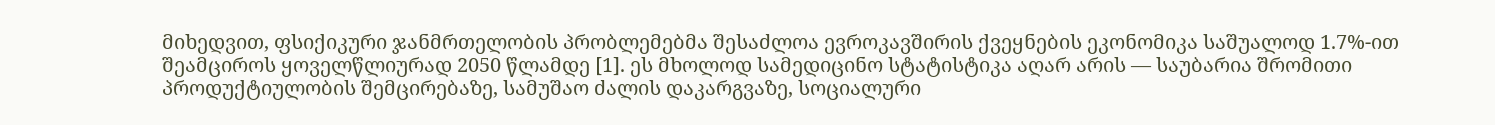მიხედვით, ფსიქიკური ჯანმრთელობის პრობლემებმა შესაძლოა ევროკავშირის ქვეყნების ეკონომიკა საშუალოდ 1.7%-ით შეამციროს ყოველწლიურად 2050 წლამდე [1]. ეს მხოლოდ სამედიცინო სტატისტიკა აღარ არის — საუბარია შრომითი პროდუქტიულობის შემცირებაზე, სამუშაო ძალის დაკარგვაზე, სოციალური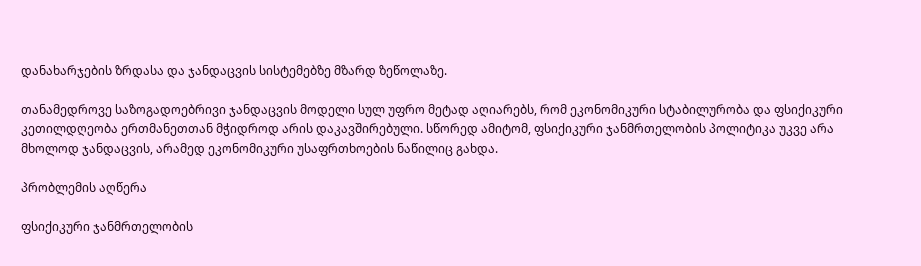დანახარჯების ზრდასა და ჯანდაცვის სისტემებზე მზარდ ზეწოლაზე.

თანამედროვე საზოგადოებრივი ჯანდაცვის მოდელი სულ უფრო მეტად აღიარებს, რომ ეკონომიკური სტაბილურობა და ფსიქიკური კეთილდღეობა ერთმანეთთან მჭიდროდ არის დაკავშირებული. სწორედ ამიტომ, ფსიქიკური ჯანმრთელობის პოლიტიკა უკვე არა მხოლოდ ჯანდაცვის, არამედ ეკონომიკური უსაფრთხოების ნაწილიც გახდა.

პრობლემის აღწერა

ფსიქიკური ჯანმრთელობის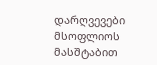დარღვევები მსოფლიოს მასშტაბით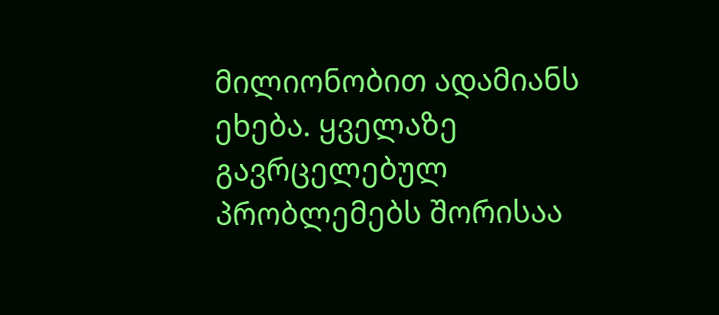მილიონობით ადამიანს ეხება. ყველაზე გავრცელებულ პრობლემებს შორისაა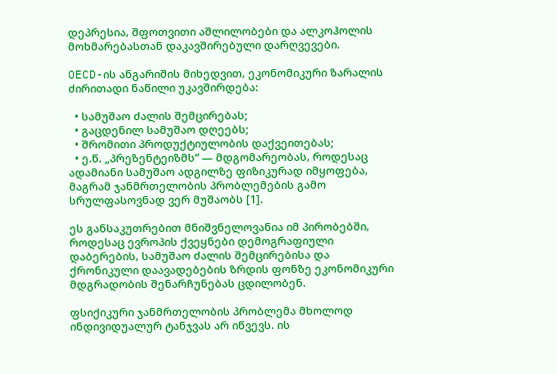დეპრესია, შფოთვითი აშლილობები და ალკოჰოლის მოხმარებასთან დაკავშირებული დარღვევები.

OECD-ის ანგარიშის მიხედვით, ეკონომიკური ზარალის ძირითადი ნაწილი უკავშირდება:

  • სამუშაო ძალის შემცირებას;
  • გაცდენილ სამუშაო დღეებს;
  • შრომითი პროდუქტიულობის დაქვეითებას;
  • ე.წ. „პრეზენტეიზმს“ — მდგომარეობას, როდესაც ადამიანი სამუშაო ადგილზე ფიზიკურად იმყოფება, მაგრამ ჯანმრთელობის პრობლემების გამო სრულფასოვნად ვერ მუშაობს [1].

ეს განსაკუთრებით მნიშვნელოვანია იმ პირობებში, როდესაც ევროპის ქვეყნები დემოგრაფიული დაბერების, სამუშაო ძალის შემცირებისა და ქრონიკული დაავადებების ზრდის ფონზე ეკონომიკური მდგრადობის შენარჩუნებას ცდილობენ.

ფსიქიკური ჯანმრთელობის პრობლემა მხოლოდ ინდივიდუალურ ტანჯვას არ იწვევს. ის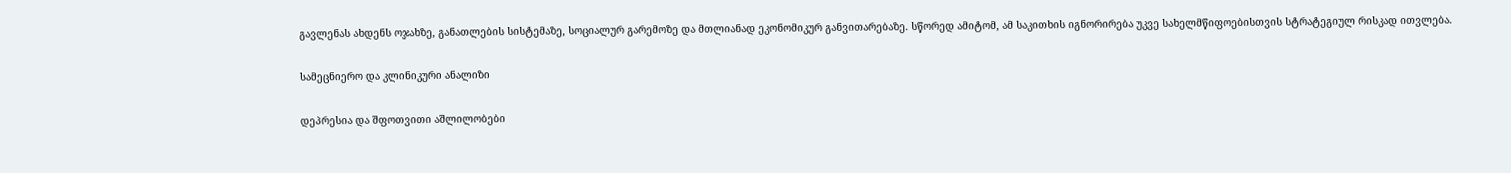გავლენას ახდენს ოჯახზე, განათლების სისტემაზე, სოციალურ გარემოზე და მთლიანად ეკონომიკურ განვითარებაზე. სწორედ ამიტომ, ამ საკითხის იგნორირება უკვე სახელმწიფოებისთვის სტრატეგიულ რისკად ითვლება.

სამეცნიერო და კლინიკური ანალიზი

დეპრესია და შფოთვითი აშლილობები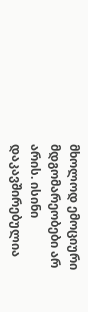მხოლოდ ემოციური მდგომარეობები არ არის. ისინი დაკავშირებულია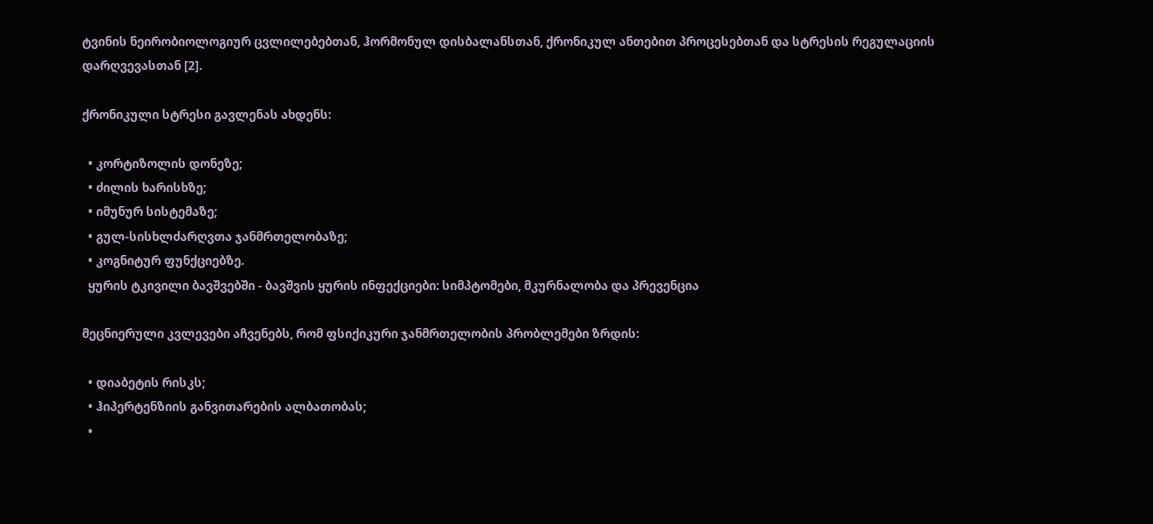ტვინის ნეირობიოლოგიურ ცვლილებებთან, ჰორმონულ დისბალანსთან, ქრონიკულ ანთებით პროცესებთან და სტრესის რეგულაციის დარღვევასთან [2].

ქრონიკული სტრესი გავლენას ახდენს:

  • კორტიზოლის დონეზე;
  • ძილის ხარისხზე;
  • იმუნურ სისტემაზე;
  • გულ-სისხლძარღვთა ჯანმრთელობაზე;
  • კოგნიტურ ფუნქციებზე.
  ყურის ტკივილი ბავშვებში - ბავშვის ყურის ინფექციები: სიმპტომები, მკურნალობა და პრევენცია

მეცნიერული კვლევები აჩვენებს, რომ ფსიქიკური ჯანმრთელობის პრობლემები ზრდის:

  • დიაბეტის რისკს;
  • ჰიპერტენზიის განვითარების ალბათობას;
  •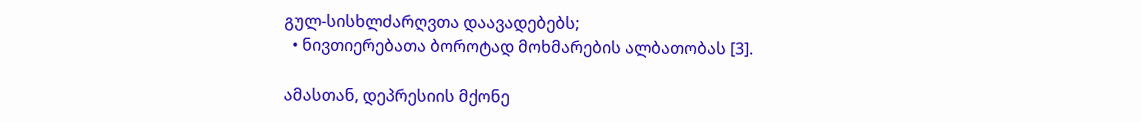გულ-სისხლძარღვთა დაავადებებს;
  • ნივთიერებათა ბოროტად მოხმარების ალბათობას [3].

ამასთან, დეპრესიის მქონე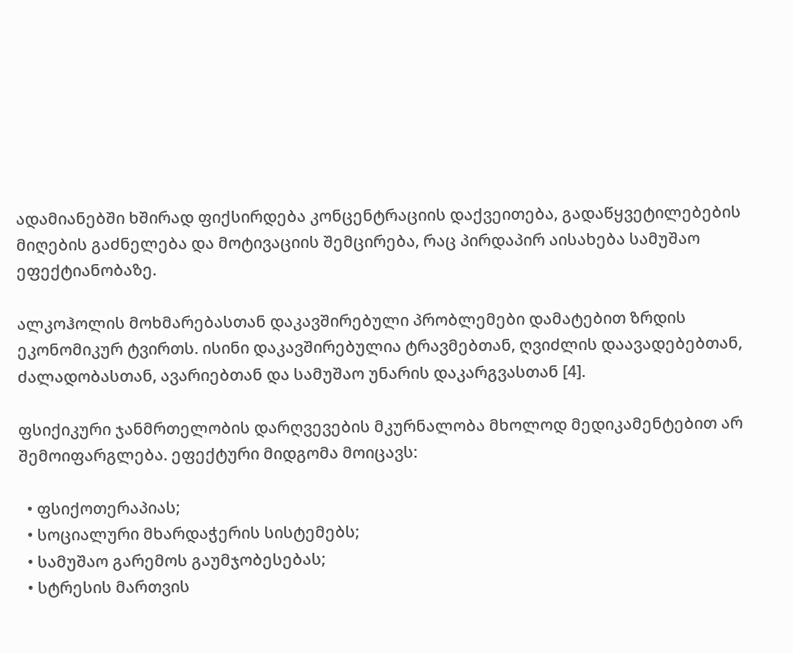ადამიანებში ხშირად ფიქსირდება კონცენტრაციის დაქვეითება, გადაწყვეტილებების მიღების გაძნელება და მოტივაციის შემცირება, რაც პირდაპირ აისახება სამუშაო ეფექტიანობაზე.

ალკოჰოლის მოხმარებასთან დაკავშირებული პრობლემები დამატებით ზრდის ეკონომიკურ ტვირთს. ისინი დაკავშირებულია ტრავმებთან, ღვიძლის დაავადებებთან, ძალადობასთან, ავარიებთან და სამუშაო უნარის დაკარგვასთან [4].

ფსიქიკური ჯანმრთელობის დარღვევების მკურნალობა მხოლოდ მედიკამენტებით არ შემოიფარგლება. ეფექტური მიდგომა მოიცავს:

  • ფსიქოთერაპიას;
  • სოციალური მხარდაჭერის სისტემებს;
  • სამუშაო გარემოს გაუმჯობესებას;
  • სტრესის მართვის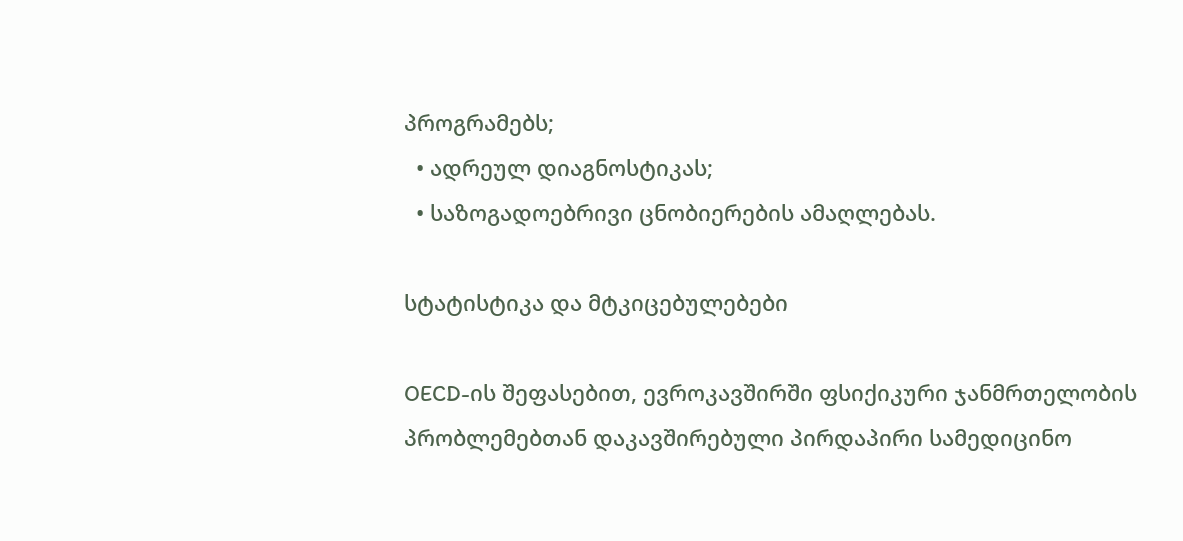პროგრამებს;
  • ადრეულ დიაგნოსტიკას;
  • საზოგადოებრივი ცნობიერების ამაღლებას.

სტატისტიკა და მტკიცებულებები

OECD-ის შეფასებით, ევროკავშირში ფსიქიკური ჯანმრთელობის პრობლემებთან დაკავშირებული პირდაპირი სამედიცინო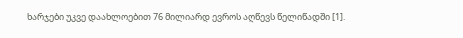ხარჯები უკვე დაახლოებით 76 მილიარდ ევროს აღწევს წელიწადში [1].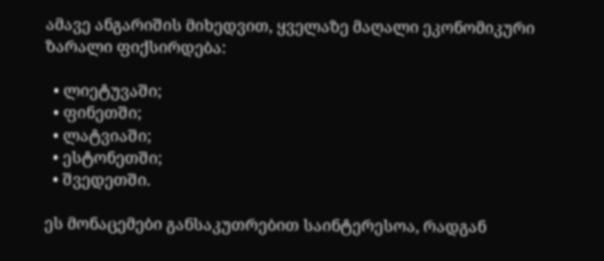ამავე ანგარიშის მიხედვით, ყველაზე მაღალი ეკონომიკური ზარალი ფიქსირდება:

  • ლიეტუვაში;
  • ფინეთში;
  • ლატვიაში;
  • ესტონეთში;
  • შვედეთში.

ეს მონაცემები განსაკუთრებით საინტერესოა, რადგან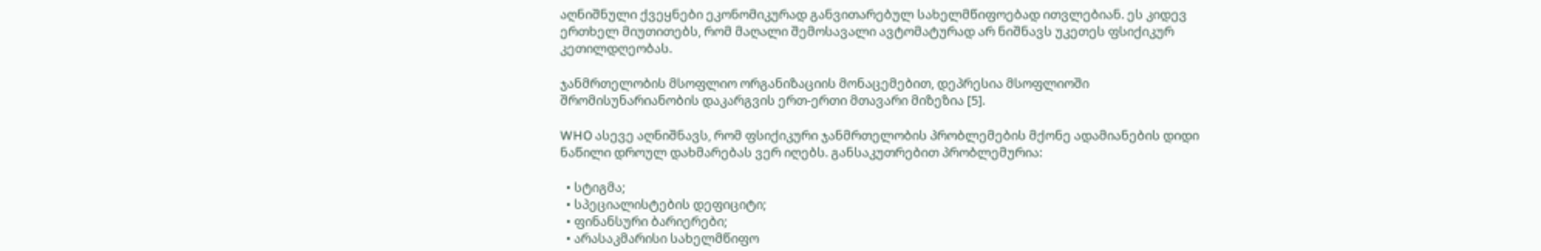აღნიშნული ქვეყნები ეკონომიკურად განვითარებულ სახელმწიფოებად ითვლებიან. ეს კიდევ ერთხელ მიუთითებს, რომ მაღალი შემოსავალი ავტომატურად არ ნიშნავს უკეთეს ფსიქიკურ კეთილდღეობას.

ჯანმრთელობის მსოფლიო ორგანიზაციის მონაცემებით, დეპრესია მსოფლიოში შრომისუნარიანობის დაკარგვის ერთ-ერთი მთავარი მიზეზია [5].

WHO ასევე აღნიშნავს, რომ ფსიქიკური ჯანმრთელობის პრობლემების მქონე ადამიანების დიდი ნაწილი დროულ დახმარებას ვერ იღებს. განსაკუთრებით პრობლემურია:

  • სტიგმა;
  • სპეციალისტების დეფიციტი;
  • ფინანსური ბარიერები;
  • არასაკმარისი სახელმწიფო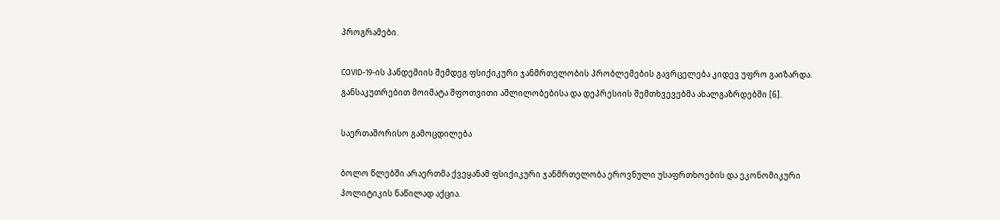პროგრამები.

COVID-19-ის პანდემიის შემდეგ ფსიქიკური ჯანმრთელობის პრობლემების გავრცელება კიდევ უფრო გაიზარდა. განსაკუთრებით მოიმატა შფოთვითი აშლილობებისა და დეპრესიის შემთხვევებმა ახალგაზრდებში [6].

საერთაშორისო გამოცდილება

ბოლო წლებში არაერთმა ქვეყანამ ფსიქიკური ჯანმრთელობა ეროვნული უსაფრთხოების და ეკონომიკური პოლიტიკის ნაწილად აქცია.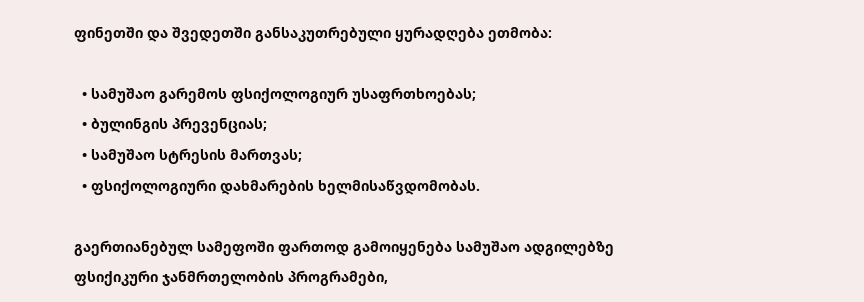ფინეთში და შვედეთში განსაკუთრებული ყურადღება ეთმობა:

  • სამუშაო გარემოს ფსიქოლოგიურ უსაფრთხოებას;
  • ბულინგის პრევენციას;
  • სამუშაო სტრესის მართვას;
  • ფსიქოლოგიური დახმარების ხელმისაწვდომობას.

გაერთიანებულ სამეფოში ფართოდ გამოიყენება სამუშაო ადგილებზე ფსიქიკური ჯანმრთელობის პროგრამები,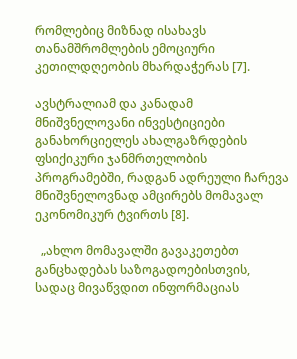რომლებიც მიზნად ისახავს თანამშრომლების ემოციური კეთილდღეობის მხარდაჭერას [7].

ავსტრალიამ და კანადამ მნიშვნელოვანი ინვესტიციები განახორციელეს ახალგაზრდების ფსიქიკური ჯანმრთელობის პროგრამებში, რადგან ადრეული ჩარევა მნიშვნელოვნად ამცირებს მომავალ ეკონომიკურ ტვირთს [8].

  „ახლო მომავალში გავაკეთებთ განცხადებას საზოგადოებისთვის, სადაც მივაწვდით ინფორმაციას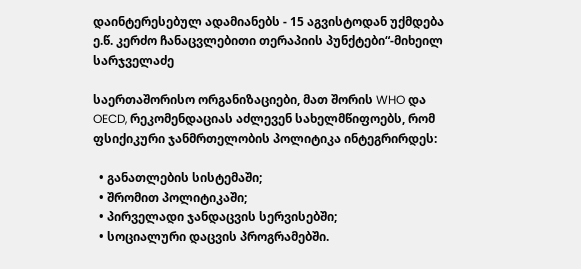დაინტერესებულ ადამიანებს - 15 აგვისტოდან უქმდება ე.წ. კერძო ჩანაცვლებითი თერაპიის პუნქტები“-მიხეილ სარჯველაძე

საერთაშორისო ორგანიზაციები, მათ შორის WHO და OECD, რეკომენდაციას აძლევენ სახელმწიფოებს, რომ ფსიქიკური ჯანმრთელობის პოლიტიკა ინტეგრირდეს:

  • განათლების სისტემაში;
  • შრომით პოლიტიკაში;
  • პირველადი ჯანდაცვის სერვისებში;
  • სოციალური დაცვის პროგრამებში.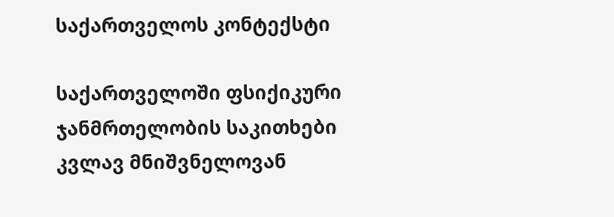საქართველოს კონტექსტი

საქართველოში ფსიქიკური ჯანმრთელობის საკითხები კვლავ მნიშვნელოვან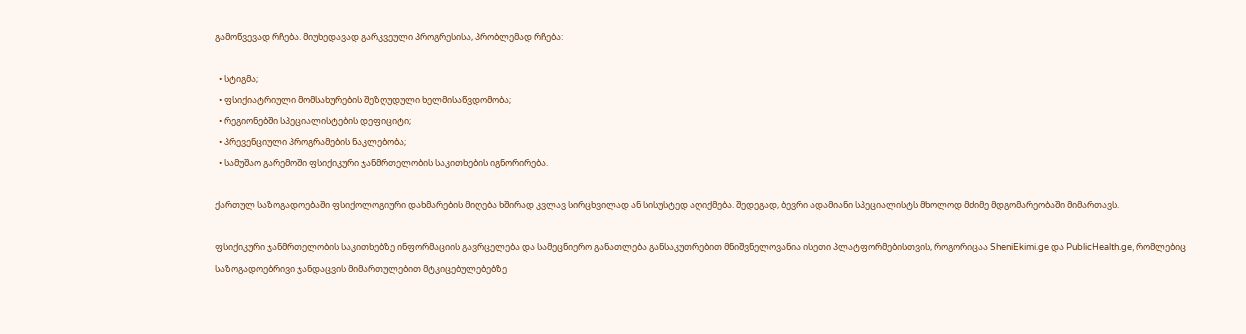გამოწვევად რჩება. მიუხედავად გარკვეული პროგრესისა, პრობლემად რჩება:

  • სტიგმა;
  • ფსიქიატრიული მომსახურების შეზღუდული ხელმისაწვდომობა;
  • რეგიონებში სპეციალისტების დეფიციტი;
  • პრევენციული პროგრამების ნაკლებობა;
  • სამუშაო გარემოში ფსიქიკური ჯანმრთელობის საკითხების იგნორირება.

ქართულ საზოგადოებაში ფსიქოლოგიური დახმარების მიღება ხშირად კვლავ სირცხვილად ან სისუსტედ აღიქმება. შედეგად, ბევრი ადამიანი სპეციალისტს მხოლოდ მძიმე მდგომარეობაში მიმართავს.

ფსიქიკური ჯანმრთელობის საკითხებზე ინფორმაციის გავრცელება და სამეცნიერო განათლება განსაკუთრებით მნიშვნელოვანია ისეთი პლატფორმებისთვის, როგორიცაა SheniEkimi.ge და PublicHealth.ge, რომლებიც საზოგადოებრივი ჯანდაცვის მიმართულებით მტკიცებულებებზე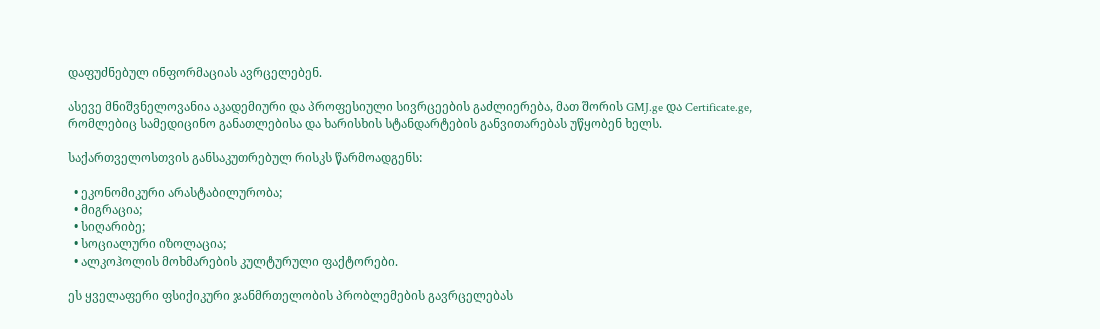დაფუძნებულ ინფორმაციას ავრცელებენ.

ასევე მნიშვნელოვანია აკადემიური და პროფესიული სივრცეების გაძლიერება, მათ შორის GMJ.ge და Certificate.ge, რომლებიც სამედიცინო განათლებისა და ხარისხის სტანდარტების განვითარებას უწყობენ ხელს.

საქართველოსთვის განსაკუთრებულ რისკს წარმოადგენს:

  • ეკონომიკური არასტაბილურობა;
  • მიგრაცია;
  • სიღარიბე;
  • სოციალური იზოლაცია;
  • ალკოჰოლის მოხმარების კულტურული ფაქტორები.

ეს ყველაფერი ფსიქიკური ჯანმრთელობის პრობლემების გავრცელებას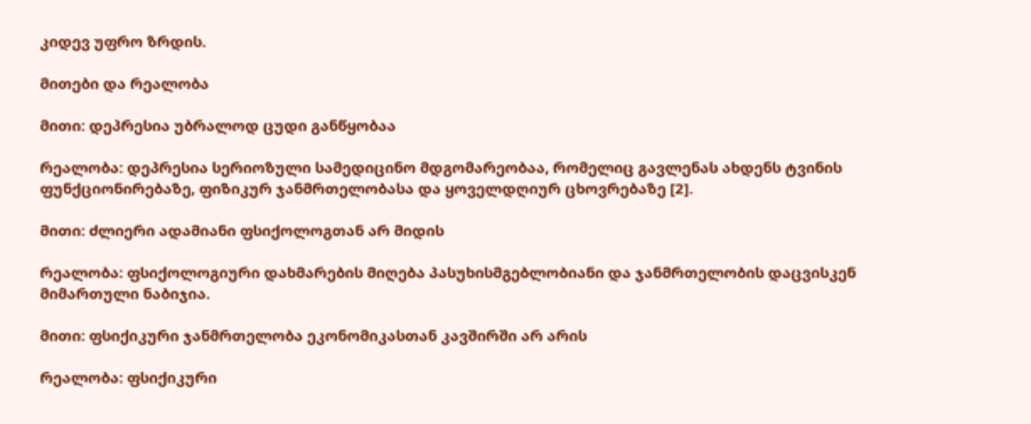კიდევ უფრო ზრდის.

მითები და რეალობა

მითი: დეპრესია უბრალოდ ცუდი განწყობაა

რეალობა: დეპრესია სერიოზული სამედიცინო მდგომარეობაა, რომელიც გავლენას ახდენს ტვინის ფუნქციონირებაზე, ფიზიკურ ჯანმრთელობასა და ყოველდღიურ ცხოვრებაზე [2].

მითი: ძლიერი ადამიანი ფსიქოლოგთან არ მიდის

რეალობა: ფსიქოლოგიური დახმარების მიღება პასუხისმგებლობიანი და ჯანმრთელობის დაცვისკენ მიმართული ნაბიჯია.

მითი: ფსიქიკური ჯანმრთელობა ეკონომიკასთან კავშირში არ არის

რეალობა: ფსიქიკური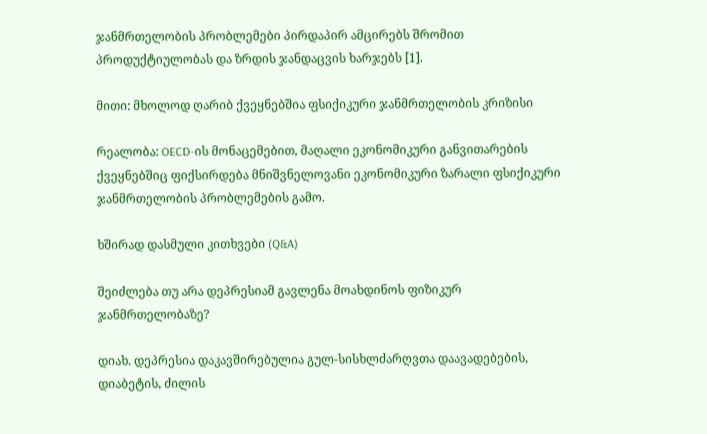ჯანმრთელობის პრობლემები პირდაპირ ამცირებს შრომით პროდუქტიულობას და ზრდის ჯანდაცვის ხარჯებს [1].

მითი: მხოლოდ ღარიბ ქვეყნებშია ფსიქიკური ჯანმრთელობის კრიზისი

რეალობა: OECD-ის მონაცემებით, მაღალი ეკონომიკური განვითარების ქვეყნებშიც ფიქსირდება მნიშვნელოვანი ეკონომიკური ზარალი ფსიქიკური ჯანმრთელობის პრობლემების გამო.

ხშირად დასმული კითხვები (Q&A)

შეიძლება თუ არა დეპრესიამ გავლენა მოახდინოს ფიზიკურ ჯანმრთელობაზე?

დიახ. დეპრესია დაკავშირებულია გულ-სისხლძარღვთა დაავადებების, დიაბეტის, ძილის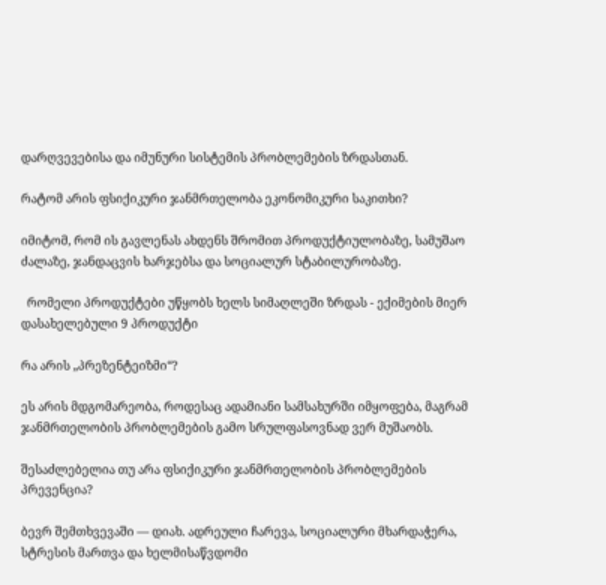დარღვევებისა და იმუნური სისტემის პრობლემების ზრდასთან.

რატომ არის ფსიქიკური ჯანმრთელობა ეკონომიკური საკითხი?

იმიტომ, რომ ის გავლენას ახდენს შრომით პროდუქტიულობაზე, სამუშაო ძალაზე, ჯანდაცვის ხარჯებსა და სოციალურ სტაბილურობაზე.

  რომელი პროდუქტები უწყობს ხელს სიმაღლეში ზრდას - ექიმების მიერ დასახელებული 9 პროდუქტი

რა არის „პრეზენტეიზმი“?

ეს არის მდგომარეობა, როდესაც ადამიანი სამსახურში იმყოფება, მაგრამ ჯანმრთელობის პრობლემების გამო სრულფასოვნად ვერ მუშაობს.

შესაძლებელია თუ არა ფსიქიკური ჯანმრთელობის პრობლემების პრევენცია?

ბევრ შემთხვევაში — დიახ. ადრეული ჩარევა, სოციალური მხარდაჭერა, სტრესის მართვა და ხელმისაწვდომი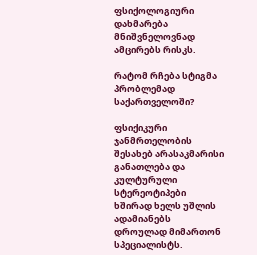ფსიქოლოგიური დახმარება მნიშვნელოვნად ამცირებს რისკს.

რატომ რჩება სტიგმა პრობლემად საქართველოში?

ფსიქიკური ჯანმრთელობის შესახებ არასაკმარისი განათლება და კულტურული სტერეოტიპები ხშირად ხელს უშლის ადამიანებს დროულად მიმართონ სპეციალისტს.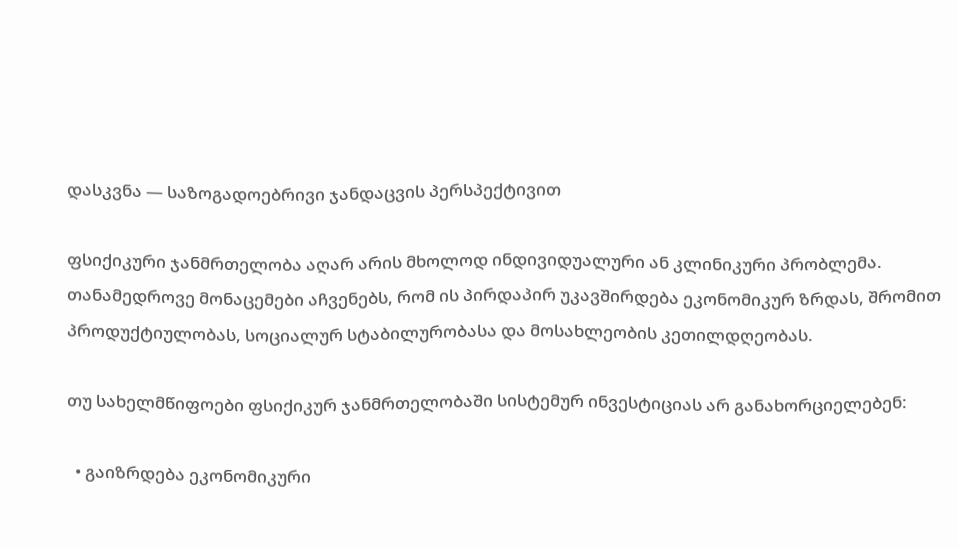დასკვნა — საზოგადოებრივი ჯანდაცვის პერსპექტივით

ფსიქიკური ჯანმრთელობა აღარ არის მხოლოდ ინდივიდუალური ან კლინიკური პრობლემა. თანამედროვე მონაცემები აჩვენებს, რომ ის პირდაპირ უკავშირდება ეკონომიკურ ზრდას, შრომით პროდუქტიულობას, სოციალურ სტაბილურობასა და მოსახლეობის კეთილდღეობას.

თუ სახელმწიფოები ფსიქიკურ ჯანმრთელობაში სისტემურ ინვესტიციას არ განახორციელებენ:

  • გაიზრდება ეკონომიკური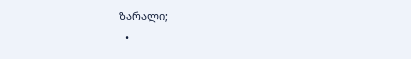ზარალი;
  •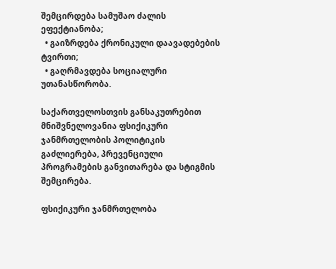შემცირდება სამუშაო ძალის ეფექტიანობა;
  • გაიზრდება ქრონიკული დაავადებების ტვირთი;
  • გაღრმავდება სოციალური უთანასწორობა.

საქართველოსთვის განსაკუთრებით მნიშვნელოვანია ფსიქიკური ჯანმრთელობის პოლიტიკის გაძლიერება, პრევენციული პროგრამების განვითარება და სტიგმის შემცირება.

ფსიქიკური ჯანმრთელობა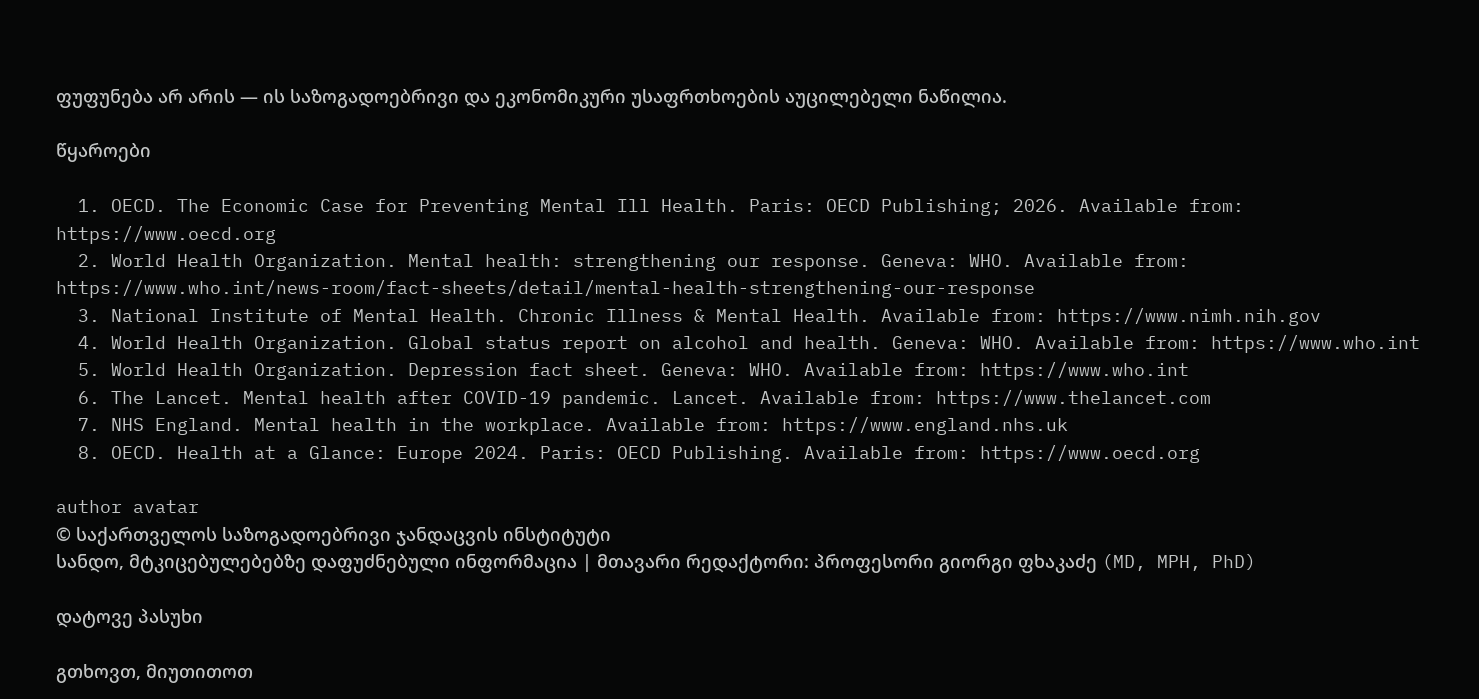ფუფუნება არ არის — ის საზოგადოებრივი და ეკონომიკური უსაფრთხოების აუცილებელი ნაწილია.

წყაროები

  1. OECD. The Economic Case for Preventing Mental Ill Health. Paris: OECD Publishing; 2026. Available from: https://www.oecd.org
  2. World Health Organization. Mental health: strengthening our response. Geneva: WHO. Available from: https://www.who.int/news-room/fact-sheets/detail/mental-health-strengthening-our-response
  3. National Institute of Mental Health. Chronic Illness & Mental Health. Available from: https://www.nimh.nih.gov
  4. World Health Organization. Global status report on alcohol and health. Geneva: WHO. Available from: https://www.who.int
  5. World Health Organization. Depression fact sheet. Geneva: WHO. Available from: https://www.who.int
  6. The Lancet. Mental health after COVID-19 pandemic. Lancet. Available from: https://www.thelancet.com
  7. NHS England. Mental health in the workplace. Available from: https://www.england.nhs.uk
  8. OECD. Health at a Glance: Europe 2024. Paris: OECD Publishing. Available from: https://www.oecd.org

author avatar
© საქართველოს საზოგადოებრივი ჯანდაცვის ინსტიტუტი
სანდო, მტკიცებულებებზე დაფუძნებული ინფორმაცია | მთავარი რედაქტორი: პროფესორი გიორგი ფხაკაძე (MD, MPH, PhD)

დატოვე პასუხი

გთხოვთ, მიუთითოთ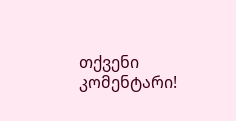თქვენი კომენტარი!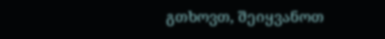გთხოვთ, შეიყვანოთ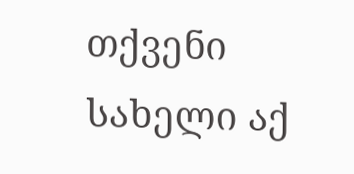თქვენი სახელი აქ